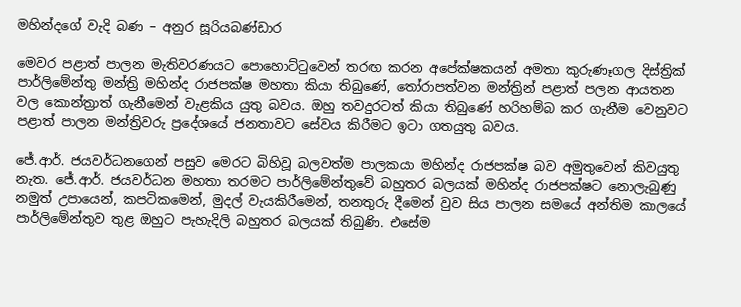මහින්දගේ වැදි බණ – අනුර සූරියබණ්ඩාර

මෙවර පළාත් පාලන මැතිවරණයට පොහොට්ටුවෙන් තරඟ කරන අපේක්ෂකයන් අමතා කුරුණෑගල දිස්ත්‍රික් පාර්ලිමේන්තු මන්ත්‍රි මහින්ද රාජපක්ෂ මහතා කියා තිබුණේ, තෝරාපත්වන මන්ත්‍රින් පළාත් පලන ආයතන වල කොන්ත්‍රාත් ගැනීමෙන් වැළකිය යුතු බවය. ඔහු තවදුරටත් කියා තිබුණේ හරිහම්බ කර ගැනීම වෙනුවට පළාත් පාලන මන්ත්‍රිවරු ප්‍රදේශයේ ජනතාවට සේවය කිරීමට ඉටා ගතයුතු බවය.

ජේ.ආර්. ජයවර්ධනගෙන් පසුව මෙරට බිහිවූ බලවත්ම පාලකයා මහින්ද රාජපක්ෂ බව අමුතුවෙන් කිවයුතු නැත. ජේ.ආර්. ජයවර්ධන මහතා තරමට පාර්ලිමේන්තුවේ බහුතර බලයක් මහින්ද රාජපක්ෂට නොලැබුණු නමුත් උපායෙන්, කපටිකමෙන්, මුදල් වැයකිරීමෙන්, තනතුරු දීමෙන් වුව සිය පාලන සමයේ අන්තිම කාලයේ පාර්ලිමේන්තුව තුළ ඔහුට පැහැදිලි බහුතර බලයක් තිබුණි. එසේම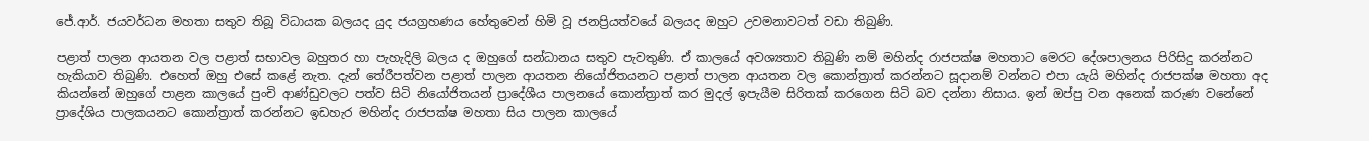ජේ.ආර්. ජයවර්ධන මහතා සතුව තිබූ විධායක බලයද යුද ජයග්‍රහණය හේතුවෙන් හිමි වූ ජනප්‍රියත්වයේ බලයද ඔහුට උවමනාවටත් වඩා තිබුණි.

පළාත් පාලන ආයතන වල පළාත් සභාවල බහුතර හා පැහැදිලි බලය ද ඔහුගේ සන්ධානය සතුව පැවතුණි. ඒ කාලයේ අවශ්‍යතාව තිබුණි නම් මහින්ද රාජපක්ෂ මහතාට මෙරට දේශපාලනය පිරිසිදු කරන්නට හැකියාව තිබුණි. එහෙත් ඔහු එසේ කළේ නැත. දැන් තේරීපත්වන පළාත් පාලන ආයතන නියෝජිතයනට පළාත් පාලන ආයතන වල කොන්ත්‍රාත් කරන්නට සූදානම් වන්නට එපා යැයි මහින්ද රාජපක්ෂ මහතා අද කියන්නේ ඔහුගේ පාළන කාලයේ පුංචි ආණ්ඩුවලට පත්ව සිටි නියෝජිතයන් ප්‍රාදේශීය පාලනයේ කොන්ත්‍රාත් කර මුදල් ඉපැයීම සිරිතක් කරගෙන සිටි බව දන්නා නිසාය. ඉන් ඔප්පු වන අනෙක් කරුණ වනේනේ ප්‍රාදේශිය පාලකයනට කොන්ත්‍රාත් කරන්නට ඉඩහැර මහින්ද රාජපක්ෂ මහතා සිය පාලන කාලයේ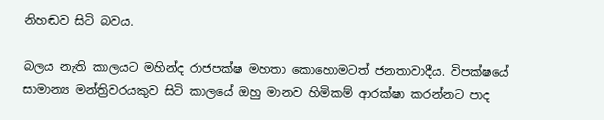නිහඬව සිටි බවය.

බලය නැති කාලයට මහින්ද රාජපක්ෂ මහතා කොහොමටත් ජනතාවාදීය. විපක්ෂයේ සාමාන්‍ය මන්ත්‍රිවරයකුව සිටි කාලයේ ඔහු මානව හිමිකම් ආරක්ෂා කරන්නට පාද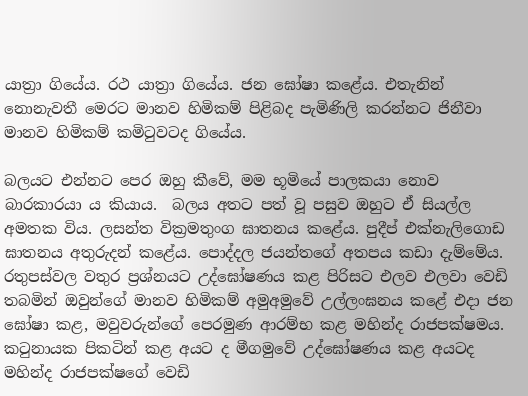යාත්‍රා ගි‍යේය. රථ යාත්‍රා ගියේය. ජන ඝෝෂා කළේය. එතැනින් නොනැවතී මෙරට මානව හිමිකම් පිළිබද පැමිණිලි කරන්නට ජිනීවා මානව හිමිකම් කමිටුවටද ගියේය.

බලයට එන්නට පෙර ඔහු කීවේ, මම භූමියේ පාලකයා නොව බාරකාරයා ය කියාය.  බලය අතට පත් වූ පසුව ඔහුට ඒ සියල්ල අමතක විය. ලසන්ත වික්‍රමතුංග ඝාතනය කළේය. පුදීප් එක්නැලිගොඩ ඝාතනය අතුරුදන් කළේය. පොද්දල ජයන්තගේ අතපය කඩා දැම්මේය. රතුපස්වල වතුර ප්‍රශ්නයට උද්ඝෝෂණය කළ පිරිසට එලව එලවා වෙඩි තබමින් ඔවුන්ගේ මානව හිමිකම් අමුඅමුවේ උල්ලංඝනය කළේ එදා ජන ඝෝෂා කළ, මවුවරුන්ගේ පෙරමුණ ආරම්භ කළ මහින්ද රාජපක්ෂමය. කටුනායක පිකටින් කළ අයට ද මීගමුවේ උද්ඝෝෂණය කළ අයටද මහින්ද රාජපක්ෂගේ වෙඩි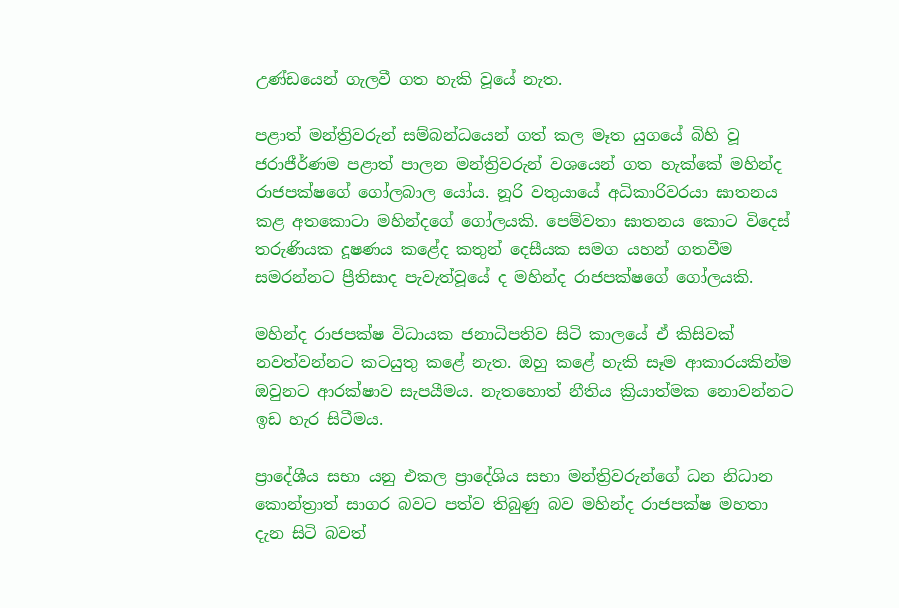උණ්ඩයෙන් ගැලවී ගත ‍හැකි වූයේ නැත.

පළාත් මන්ත්‍රිවරුන් සම්බන්ධයෙන් ගත් කල මෑත යුගයේ බිහි වූ ජරාජීර්ණම පළාත් පාලන මන්ත්‍රිවරුන් වශයෙන් ගත හැක්කේ මහින්ද රාජපක්ෂගේ ගෝලබාල යෝය. නූරි වතුයායේ අධිකාරිවරයා ඝාතනය කළ අතකොටා මහින්දගේ ගෝලයකි. පෙම්වතා ඝාතනය කොට විදෙස් තරුණියක දූෂණය කළේද කතුන් දෙසීයක සමග යහන් ගතවීම සමරන්නට ප්‍රීතිසාද පැවැත්වූයේ ද මහින්ද රාජපක්ෂගේ ගෝලයකි.

මහින්ද රාජපක්ෂ විධායක ජනාධිපතිව සිටි කාලයේ ඒ කිසිවක් නවත්වන්නට කටයුතු කළේ නැත. ඔහු කළේ හැකි සෑම ආකාරයකින්ම ඔවුනට ආරක්ෂාව සැපයීමය. නැතහොත් නීතිය ක්‍රියාත්මක නොවන්නට ඉඩ හැර සිටීමය.

ප්‍රාදේශීය සභා යනු එකල ප්‍රාදේශිය සභා මන්ත්‍රිවරුන්ගේ ධන නිධාන කොන්ත්‍රාත් සාගර බවට පත්ව තිබුණු බව මහින්ද රාජපක්ෂ මහතා දැන සිටි බවත්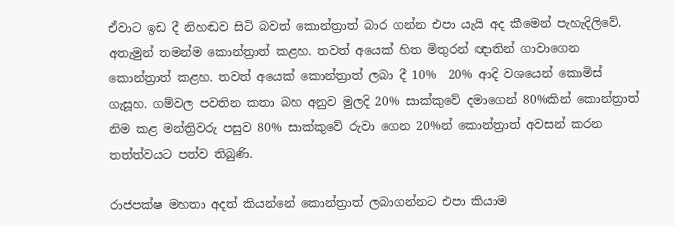ඒවාට ඉඩ දී නිහඬව සිටි බවත් කොන්ත්‍රාත් බාර ගන්න එපා යැයි අද කීමෙන් පැහැදිලිවේ. අතැමුන් තමන්ම කොන්ත්‍රාත් කළහ. තවත් අයෙක් හිත මිතුරන් ඥාතින් ගාවාගෙන කොන්ත්‍රාත් කළහ. තවත් අයෙක් කොන්ත්‍රාත් ලබා දී 10%  20% ආදි වශයෙන් කොමිස් ගැසූහ. ගම්වල පවතින කතා බහ අනුව මුලදි 20% සාක්කුවේ දමාගෙන් 80%කින් කොන්ත්‍රාත් නිම කළ මන්ත්‍රිවරු පසුව 80% සාක්කුවේ රුවා ගෙන 20%න් කොන්ත්‍රාත් අවසන් කරන තත්ත්වයට පත්ව තිබුණි.

රාජපක්ෂ මහතා අදත් කියන්නේ කොන්ත්‍රාත් ලබාගන්නට එපා කියාම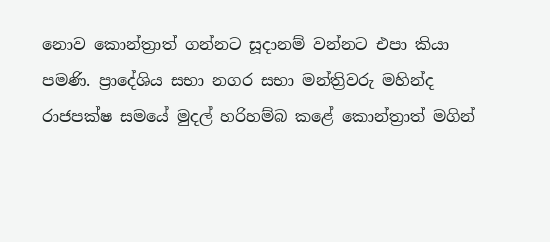නොව කොන්ත්‍රාත් ගන්නට සූදානම් වන්නට එපා කියා පමණි. ප්‍රාදේශිය සභා නගර සභා මන්ත්‍රිවරු මහින්ද රාජපක්ෂ සමයේ මුදල් හරිහම්බ කළේ කොන්ත්‍රාත් මගින්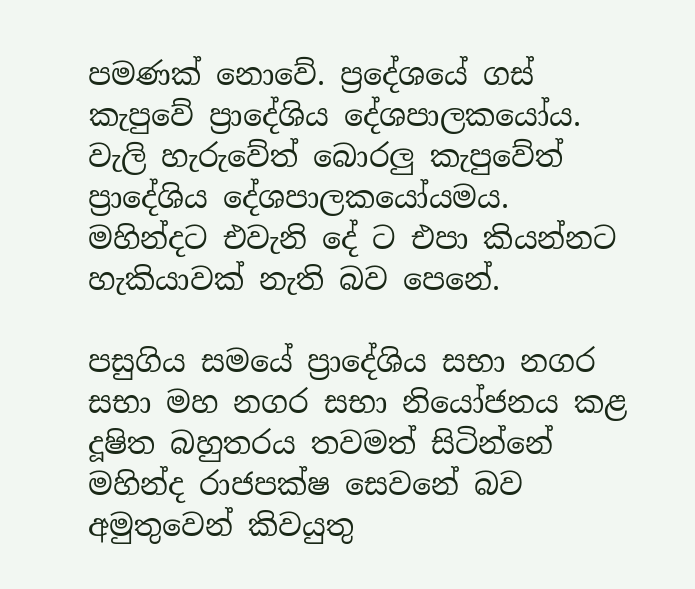පමණක් නොවේ. ප්‍රදේශයේ ගස් කැපුවේ ප්‍රාදේශිය දේශපාලකයෝය. වැලි හැරුවේත් බොරලු කැපුවේත් ප්‍රාදේශිය දේශපාලකයෝයමය. මහින්දට එවැනි දේ ට එපා කියන්නට හැකියාවක් නැති බව පෙනේ.

පසුගිය සමයේ ප්‍රාදේශිය ‍සභා ‍නගර සභා මහ නගර සභා නියෝජනය කළ දූෂිත බහුතරය තවමත් සිටින්නේ මහින්ද රාජපක්ෂ සෙ‍වනේ බව අමුතුවෙන් කිවයුතු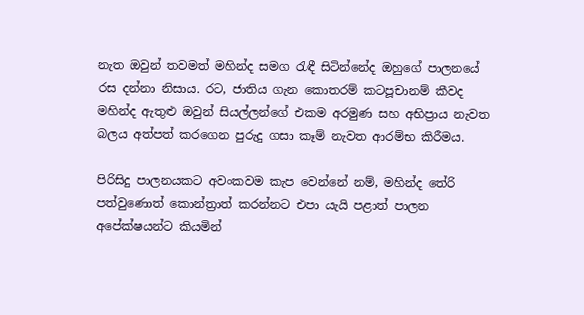නැත ඔවුන් තවමත් මහින්ද සමග රැඳී සිටින්නේද ඔහුගේ පාලනයේ රස දන්නා නිසාය. රට, ජාතිය ගැන කොතරම් කටපූචානම් කීවද මහින්ද ඇතුළු ඔවුන් සියල්ලන්ගේ එකම අරමුණ සහ අභිප්‍රාය නැවත බලය අත්පත් කරගෙන පුරුදු ගසා කෑම් නැවත ආරම්භ කිරීමය.

පිරිසිදු පාලනයකට අවංකවම කැප වෙන්නේ නම්, මහින්ද තේරි පත්වුණොත් කොන්ත්‍රාත් කරන්නට එපා යැයි පළාත් පාලන අපේක්ෂයන්ට කියමින්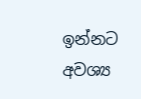ඉන්නට අවශ්‍ය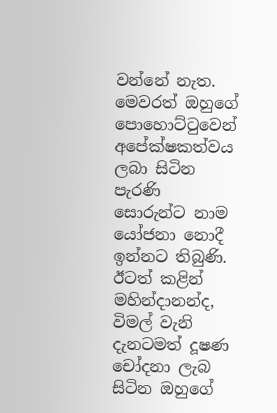වන්නේ නැත. මෙවරත් ඔහුගේ පොහොට්ටුවෙන් අපේක්ෂකත්වය ලබා සිටින පැරණි සොරුන්ට නාම යෝජනා නොදී ඉන්නට තිබුණි. ඊටත් කළින් මහින්දානන්ද, විමල් වැනි දැනටමත් දූෂණ චෝදනා ලැබ සිටින ඔහුගේ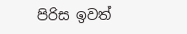පිරිස ඉවත්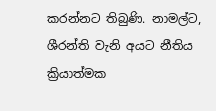කරන්නට තිබුණි. නාමල්ට, ශීරන්ති වැනි අයට නීතිය ක්‍රියාත්මක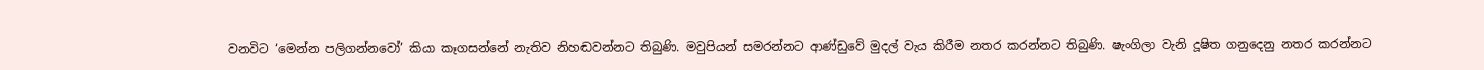වනවිට ‘මෙන්න පලිගන්නවෝ’ කියා කෑගසන්නේ නැතිව නිහඬවන්නට තිබුණි. මවුපියන් සමරන්නට ආණ්ඩුවේ මුදල් වැය කිරීම නතර කරන්නට තිබුණි. ෂැංගිලා වැනි දූෂිත ගනුදෙනු නතර කරන්නට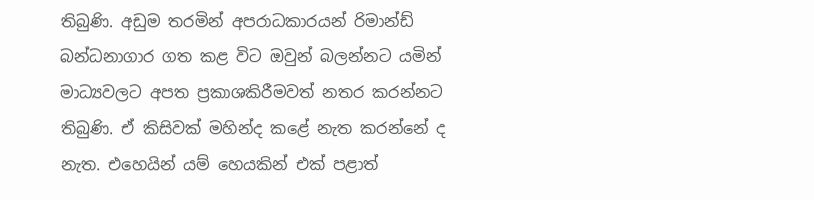තිබුණි. අඩුම තරමින් අපරාධකාරයන් රිමාන්ඩ් බන්ධනාගාර ගත කළ විට ඔවුන් බලන්නට යමින් මාධ්‍යවලට අපත ප්‍රකාශකිරීමවත් නතර කරන්නට තිබුණි. ඒ කිසිවක් මහින්ද කළේ නැත ක‍රන්නේ ද නැත. එහෙයින් යම් හෙයකින් එක් පළාත්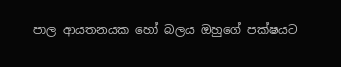පාල ආයතනයක හෝ බලය ඔහුගේ පක්ෂයට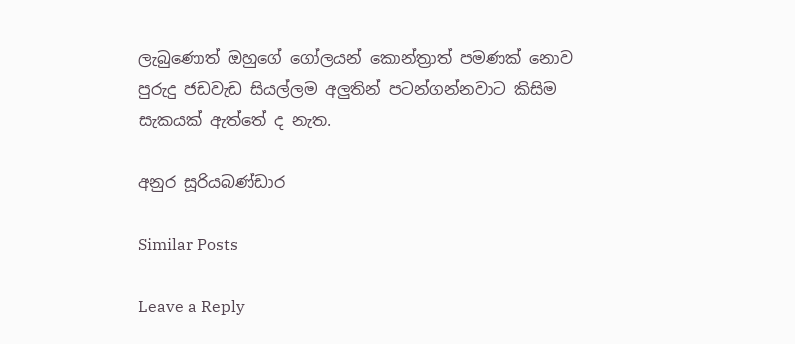ලැබුණොත් ඔහුගේ ගෝලයන් කොන්ත්‍රාත් පමණක් නොව පුරුදු ජඩවැඩ සියල්ලම අලුතින් පටන්ගන්නවාට කිසිම සැකයක් ඇත්තේ ද නැත.

අනුර සූරියබණ්ඩාර

Similar Posts

Leave a Reply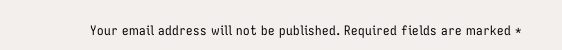Your email address will not be published. Required fields are marked *